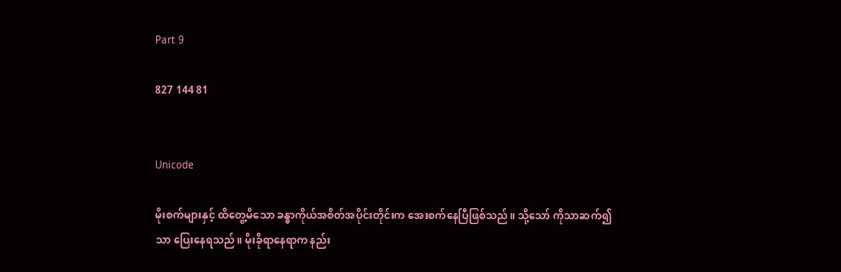Part 9

827 144 81


Unicode

မိုးစက်များနှင့် ထိတွေ့မိသော ခန္ဓာကိုယ်အစိတ်အပိုင်းတိုင်းက အေးစက်နေပြီဖြစ်သည်။ သို့သော် ကိုသာဆက်၍သာ ပြေးနေရသည်။ မိုးခိုရာနေရာက နည်း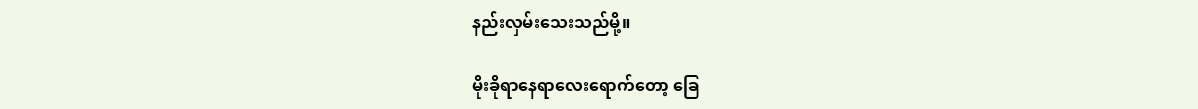နည်းလှမ်းသေးသည်မို့။

မိုးခိုရာနေရာလေးရောက်တော့ ခြေ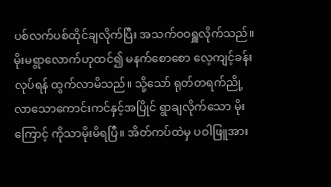ပစ်လက်ပစ်ထိုင်ချလိုက်ပြီး အသက်ဝဝရှူလိုက်သည်။ မိုးမရွာလောက်ဟုထင်၍ မနက်စောစော လေ့ကျင့်ခန်းလုပ်ရန် ထွက်လာမိသည်။ သို့သော် ရုတ်တရက်ညို့လာသောကောင်းကင်နှင့်အပြိုင် ရွာချလိုက်သော မိုးကြောင့် ကိုသာမိုးမိရပြီ။ အိတ်ကပ်ထဲမှ ပဝါဖြူအား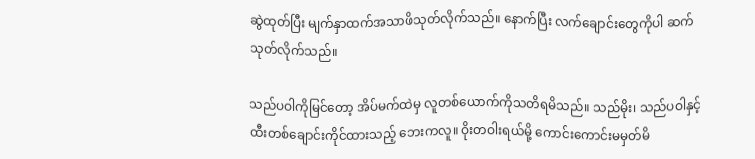ဆွဲထုတ်ပြီး မျက်နှာထက်အသာဖိသုတ်လိုက်သည်။ နောက်ပြီး လက်ချောင်းတွေကိုပါ ဆက်သုတ်လိုက်သည်။

သည်ပဝါကိုမြင်တော့ အိပ်မက်ထဲမှ လူတစ်ယောက်ကိုသတိရမိသည်။ သည်မိုး၊ သည်ပဝါနှင့် ထီးတစ်ချောင်းကိုင်ထားသည့် ဘေးကလူ။ ဝိုးတဝါးရယ်မို့ ကောင်းကောင်းမမှတ်မိ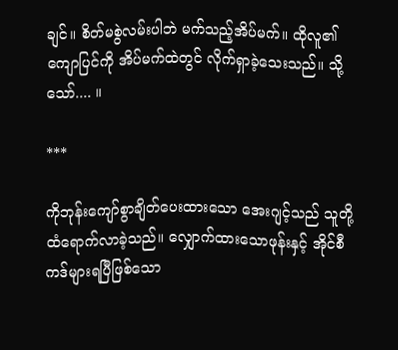ချင်။ စိတ်မစွဲလမ်းပါဘဲ မက်သည့်အိပ်မက်။ ထိုလူ၏ကျောပြင်ကို အိပ်မက်ထဲတွင် လိုက်ရှာခဲ့သေးသည်။ သို့သော်.... ။

***

ကိုဘုန်းကျော်စွာချိတ်ပေးထားသော အေးဂျင့်သည် သူတို့ထံရောက်လာခဲ့သည်။ လျှောက်ထားသောဖုန်းနှင့် အိုင်စီကဒ်များရပြီဖြစ်သော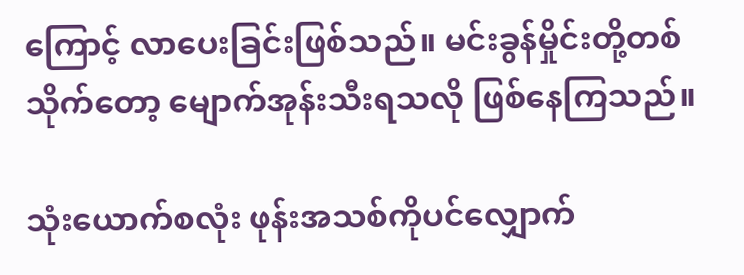ကြောင့် လာပေးခြင်းဖြစ်သည်။ မင်းခွန်မှိုင်းတို့တစ်သိုက်တော့ မျောက်အုန်းသီးရသလို ဖြစ်နေကြသည်။

သုံးယောက်စလုံး ဖုန်းအသစ်ကိုပင်လျှောက်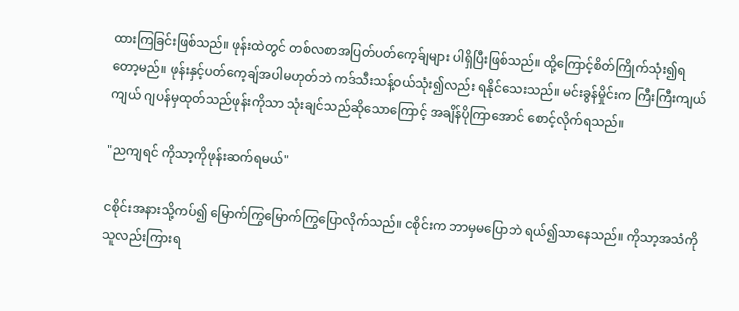ထားကြခြင်းဖြစ်သည်။ ဖုန်းထဲတွင် တစ်လစာအပြတ်ပတ်ကေ့ခ်ျများ ပါရှိပြီးဖြစ်သည်။ ထို့ကြောင့်စိတ်ကြိုက်သုံး၍ရတော့မည်။ ဖုန်းနှင့်ပတ်ကေ့ချ်အပါမဟုတ်ဘဲ ကဒ်သီးသန့်ဝယ်သုံး၍လည်း ရနိုင်သေးသည်။ မင်းခွန်မှိုင်းက ကြီးကြီးကျယ်ကျယ် ဂျပန်မှထုတ်သည်ဖုန်းကိုသာ သုံးချင်သည်ဆိုသောကြောင့် အချိန်ပိုကြာအောင် စောင့်လိုက်ရသည်။

"ညကျရင် ကိုသာ့ကိုဖုန်းဆက်ရမယ်"

ငစိုင်းအနားသို့ကပ်၍ မြောက်ကြွမြောက်ကြွပြောလိုက်သည်။ ငစိုင်းက ဘာမှမပြောဘဲ ရယ်၍သာနေသည်။ ကိုသာ့အသံကို သူလည်းကြားရ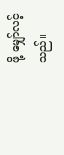ဖို့ မျှော်လင့်သည်။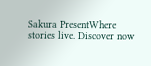Sakura PresentWhere stories live. Discover now